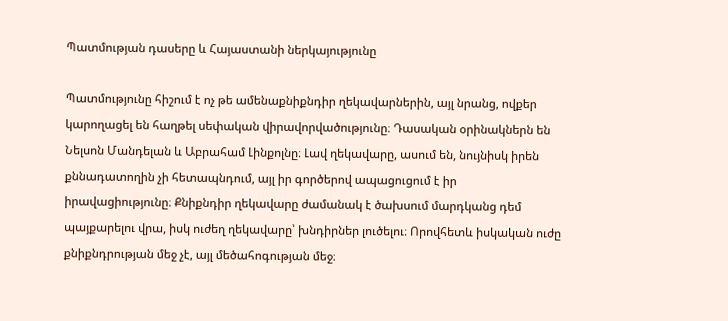Պատմության դասերը և Հայաստանի ներկայությունը

Պատմությունը հիշում է ոչ թե ամենաքնիքնդիր ղեկավարներին, այլ նրանց, ովքեր կարողացել են հաղթել սեփական վիրավորվածությունը։ Դասական օրինակներն են Նելսոն Մանդելան և Աբրահամ Լինքոլնը։ Լավ ղեկավարը, ասում են, նույնիսկ իրեն քննադատողին չի հետապնդում, այլ իր գործերով ապացուցում է իր իրավացիությունը։ Քնիքնդիր ղեկավարը ժամանակ է ծախսում մարդկանց դեմ պայքարելու վրա, իսկ ուժեղ ղեկավարը՝ խնդիրներ լուծելու։ Որովհետև իսկական ուժը քնիքնդրության մեջ չէ, այլ մեծահոգության մեջ։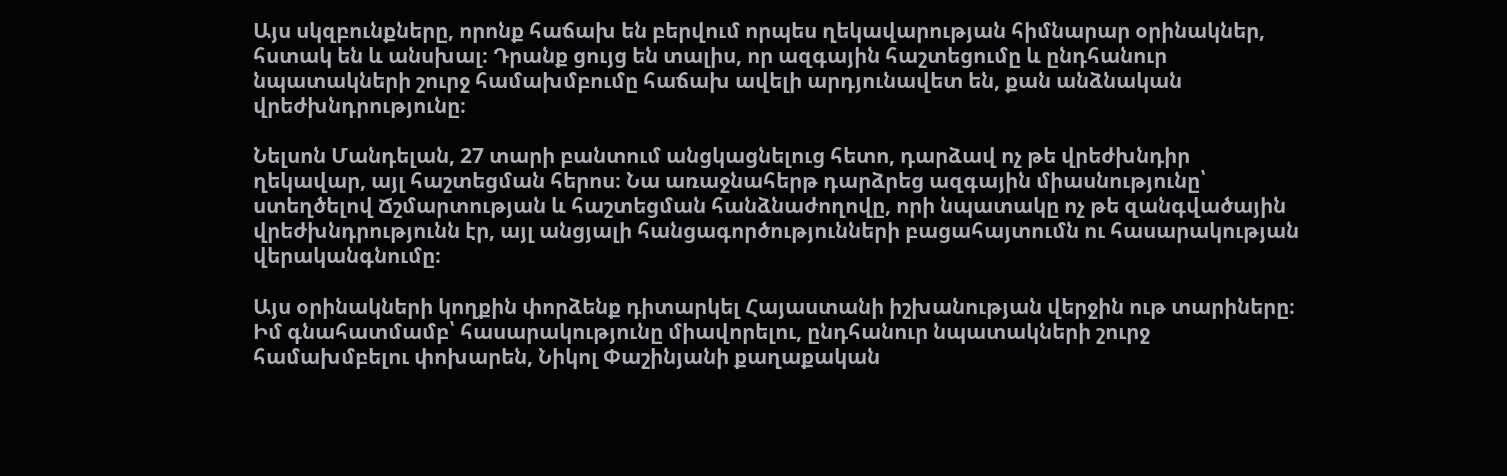Այս սկզբունքները, որոնք հաճախ են բերվում որպես ղեկավարության հիմնարար օրինակներ, հստակ են և անսխալ։ Դրանք ցույց են տալիս, որ ազգային հաշտեցումը և ընդհանուր նպատակների շուրջ համախմբումը հաճախ ավելի արդյունավետ են, քան անձնական վրեժխնդրությունը։

Նելսոն Մանդելան, 27 տարի բանտում անցկացնելուց հետո, դարձավ ոչ թե վրեժխնդիր ղեկավար, այլ հաշտեցման հերոս։ Նա առաջնահերթ դարձրեց ազգային միասնությունը՝ ստեղծելով Ճշմարտության և հաշտեցման հանձնաժողովը, որի նպատակը ոչ թե զանգվածային վրեժխնդրությունն էր, այլ անցյալի հանցագործությունների բացահայտումն ու հասարակության վերականգնումը։

Այս օրինակների կողքին փորձենք դիտարկել Հայաստանի իշխանության վերջին ութ տարիները։ Իմ գնահատմամբ՝ հասարակությունը միավորելու, ընդհանուր նպատակների շուրջ համախմբելու փոխարեն, Նիկոլ Փաշինյանի քաղաքական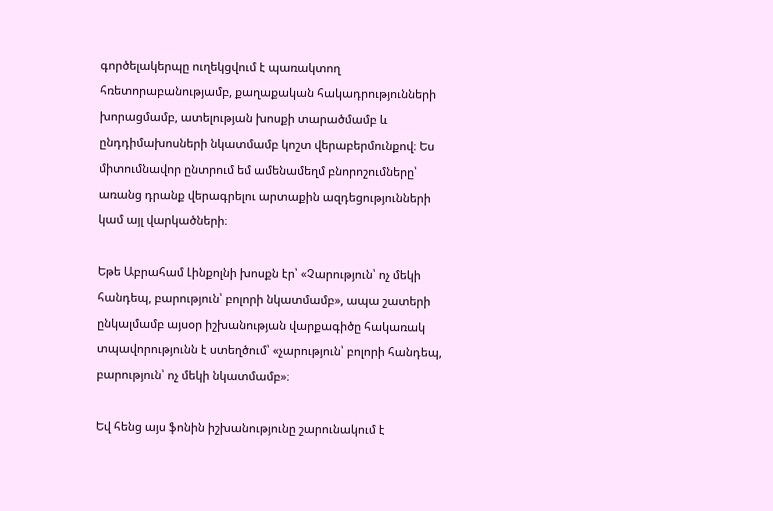գործելակերպը ուղեկցվում է պառակտող հռետորաբանությամբ, քաղաքական հակադրությունների խորացմամբ, ատելության խոսքի տարածմամբ և ընդդիմախոսների նկատմամբ կոշտ վերաբերմունքով։ Ես միտումնավոր ընտրում եմ ամենամեղմ բնորոշումները՝ առանց դրանք վերագրելու արտաքին ազդեցությունների կամ այլ վարկածների։

Եթե Աբրահամ Լինքոլնի խոսքն էր՝ «Չարություն՝ ոչ մեկի հանդեպ, բարություն՝ բոլորի նկատմամբ», ապա շատերի ընկալմամբ այսօր իշխանության վարքագիծը հակառակ տպավորությունն է ստեղծում՝ «չարություն՝ բոլորի հանդեպ, բարություն՝ ոչ մեկի նկատմամբ»։

Եվ հենց այս ֆոնին իշխանությունը շարունակում է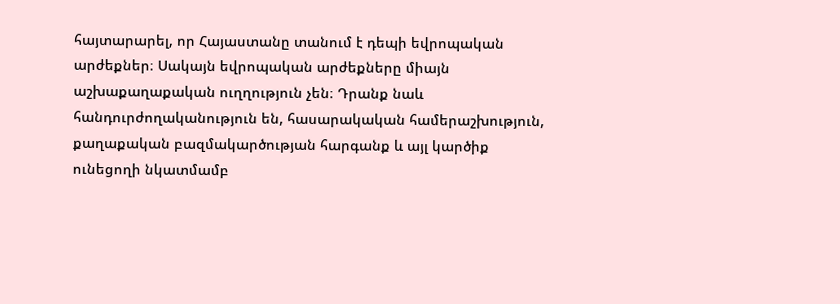հայտարարել, որ Հայաստանը տանում է դեպի եվրոպական արժեքներ։ Սակայն եվրոպական արժեքները միայն աշխաքաղաքական ուղղություն չեն։ Դրանք նաև հանդուրժողականություն են, հասարակական համերաշխություն, քաղաքական բազմակարծության հարգանք և այլ կարծիք ունեցողի նկատմամբ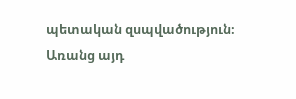պետական զսպվածություն։ Առանց այդ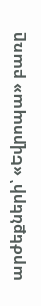արժեքների՝ «Եվրոպա» բառը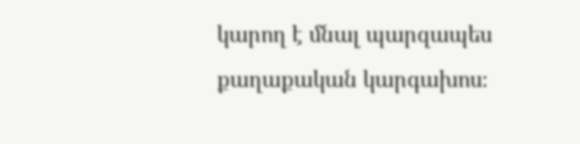կարող է մնալ պարզապես քաղաքական կարգախոս։